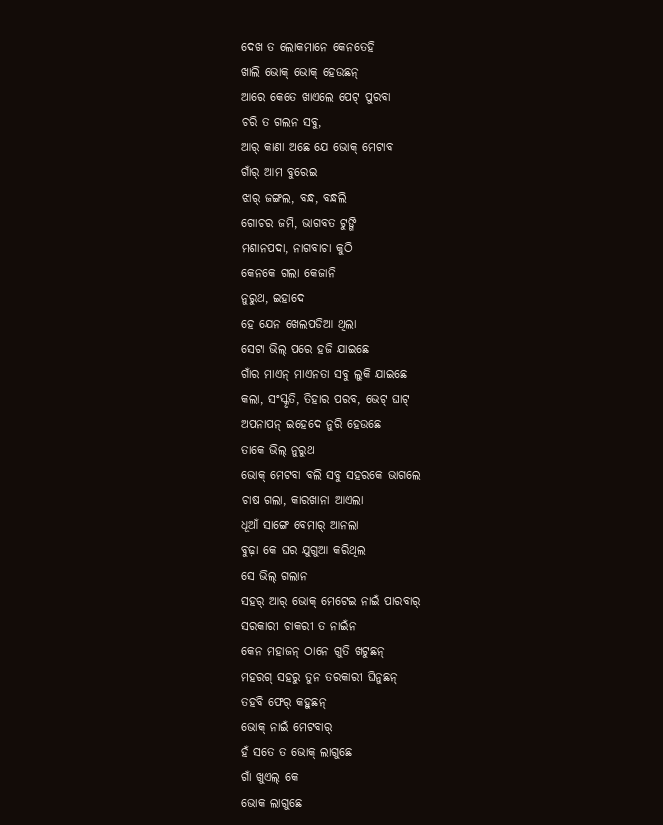ଦେଖ ତ ଲୋକମାନେ କେନତେହି
ଖାଲି ଭୋକ୍ ଭୋକ୍ ହେଉଛନ୍
ଆରେ କେତେ ଖାଏଲେ ପେଟ୍ ପୁରବା
ଚରି ତ ଗଲନ ସବୁ,
ଆର୍ କାଣା ଅଛେ ଯେ ଭୋକ୍ ମେଟାବ
ଗାଁର୍ ଆମ ବୁରେଇ
ଝାର୍ ଜଙ୍ଗଲ, ବନ୍ଧ, ବନ୍ଧଲି
ଗୋଚର ଜମି, ଭାଗବତ ଟୁଙ୍ଗି
ମଶାନପଦା, ନାଗବାଚା କୁଠି
କେନକେ ଗଲା କେଜାନି
ନୁରୁଥ, ଇହାଦେ
ହେ ଯେନ ଖେଲପଡିଆ ଥିଲା
ସେଟା ଭିଲ୍ ପରେ ହଜି ଯାଇଛେ
ଗାଁର ମାଏନ୍ ମାଏନତା ସବୁ ଲୁକି ଯାଇଛେ
କଲା, ସଂସ୍କୃତି, ତିହାର ପରବ, ଭେଟ୍ ଘାଟ୍
ଅପନାପନ୍ ଇହେଦେ ନୁରି ହେଉଛେ
ତାକେ ଭିଲ୍ ନୁରୁଥ
ଭୋକ୍ ମେଟବା ବଲି ସବୁ ସହରକେ ଭାଗଲେ
ଚାଷ ଗଲା, କାରଖାନା ଆଏଲା
ଧୂଆଁ ସାଙ୍ଗେ ବେମାର୍ ଆନଲା
ବୁଢ଼ା କେ ଘର ଯୁଗୁଆ କରିଥିଲ
ସେ ଭିଲ୍ ଗଲାନ
ସହର୍ ଆର୍ ଭୋକ୍ ମେଟେଇ ନାଇଁ ପାରବାର୍
ସରକାରୀ ଚାକରୀ ତ ନାଇଁନ
କେନ ମହାଜନ୍ ଠାନେ ଗୁତି ଖଟୁଛନ୍
ମହରଗ୍ ସହରୁ ତୁନ ତରକାରୀ ଘିନୁଛନ୍
ତହବି ଫେର୍ କହୁଛନ୍
ଭୋକ୍ ନାଇଁ ମେଟବାର୍
ହଁ ସତେ ତ ଭୋକ୍ ଲାଗୁଛେ
ଗାଁ ଖୁଏଲ୍ କେ
ଭୋକ ଲାଗୁଛେ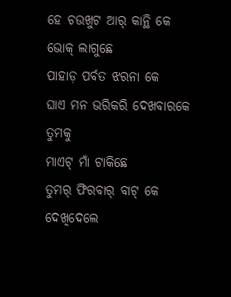ହେ ଚଉଖୁଟ ଆର୍ କାନ୍ଥି କେ
ଭୋକ୍ ଲାଗୁଛେ
ପାହାଡ଼ ପର୍ବତ ଝରନା କେ
ଘାଏ ମନ ଭରିକରି ଦେଖବାରକେ ତୁମକୁ
ମାଏଟ୍ ମାଁ ଟାକିଛେ
ତୁମର୍ ଫିରବାର୍ ବାଟ୍ କେ
ଦେଖିଦେଲେ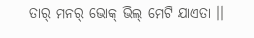ତାର୍ ମନର୍ ଭୋକ୍ ଭିଲ୍ ମେଟି ଯାଏତା ।।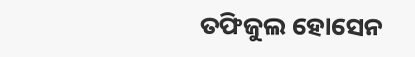ତଫିଜୁଲ ହୋସେନ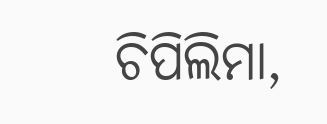ଚିପିଲିମା,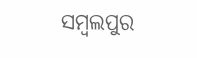ସମ୍ବଲପୁର